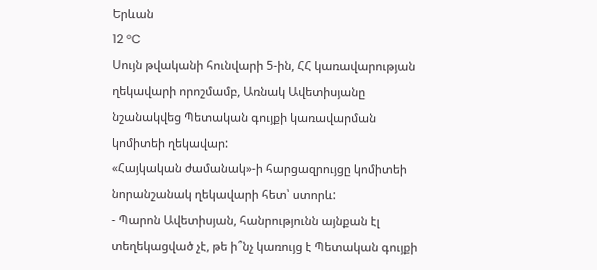Երևան
12 °C
Սույն թվականի հունվարի 5-ին, ՀՀ կառավարության ղեկավարի որոշմամբ, Առնակ Ավետիսյանը նշանակվեց Պետական գույքի կառավարման կոմիտեի ղեկավար:
«Հայկական ժամանակ»-ի հարցազրույցը կոմիտեի նորանշանակ ղեկավարի հետ՝ ստորև:
- Պարոն Ավետիսյան, հանրությունն այնքան էլ տեղեկացված չէ, թե ի՞նչ կառույց է Պետական գույքի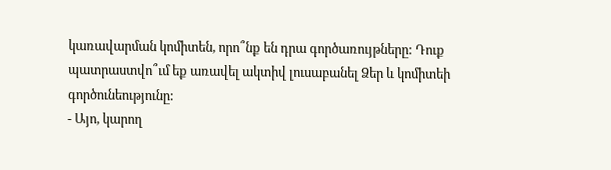կառավարման կոմիտեն, որո՞նք են դրա գործառույթները: Դուք պատրաստվո՞ւմ եք առավել ակտիվ լուսաբանել Ձեր և կոմիտեի գործունեությունը:
- Այո, կարող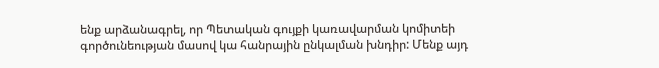ենք արձանագրել, որ Պետական գույքի կառավարման կոմիտեի գործունեության մասով կա հանրային ընկալման խնդիր: Մենք այդ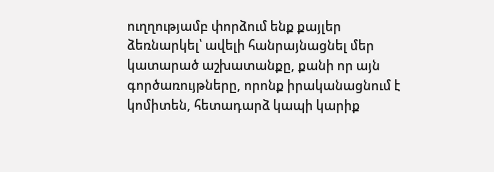ուղղությամբ փորձում ենք քայլեր ձեռնարկել՝ ավելի հանրայնացնել մեր կատարած աշխատանքը, քանի որ այն գործառույթները, որոնք իրականացնում է կոմիտեն, հետադարձ կապի կարիք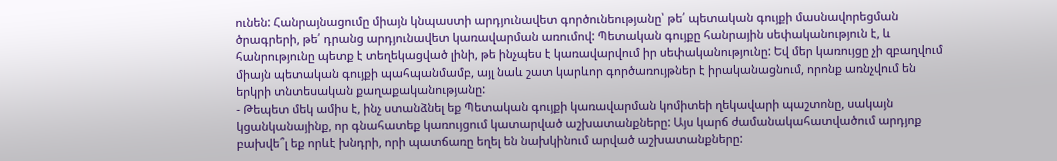ունեն: Հանրայնացումը միայն կնպաստի արդյունավետ գործունեությանը՝ թե՛ պետական գույքի մասնավորեցման ծրագրերի, թե՛ դրանց արդյունավետ կառավարման առումով: Պետական գույքը հանրային սեփականություն է, և հանրությունը պետք է տեղեկացված լինի, թե ինչպես է կառավարվում իր սեփականությունը: Եվ մեր կառույցը չի զբաղվում միայն պետական գույքի պահպանմամբ, այլ նաև շատ կարևոր գործառույթներ է իրականացնում, որոնք առնչվում են երկրի տնտեսական քաղաքականությանը:
- Թեպետ մեկ ամիս է, ինչ ստանձնել եք Պետական գույքի կառավարման կոմիտեի ղեկավարի պաշտոնը, սակայն կցանկանայինք, որ գնահատեք կառույցում կատարված աշխատանքները: Այս կարճ ժամանակահատվածում արդյոք բախվե՞լ եք որևէ խնդրի, որի պատճառը եղել են նախկինում արված աշխատանքները: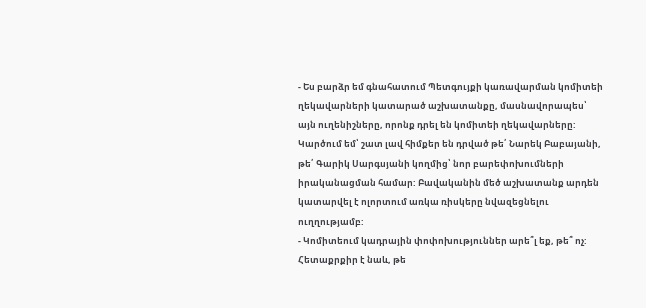- Ես բարձր եմ գնահատում Պետգույքի կառավարման կոմիտեի ղեկավարների կատարած աշխատանքը, մասնավորապես՝ այն ուղենիշները, որոնք դրել են կոմիտեի ղեկավարները: Կարծում եմ՝ շատ լավ հիմքեր են դրված թե՛ Նարեկ Բաբայանի, թե՛ Գարիկ Սարգսյանի կողմից՝ նոր բարեփոխումների իրականացման համար: Բավականին մեծ աշխատանք արդեն կատարվել է ոլորտում առկա ռիսկերը նվազեցնելու ուղղությամբ:
- Կոմիտեում կադրային փոփոխություններ արե՞լ եք, թե՞ ոչ: Հետաքրքիր է նաև, թե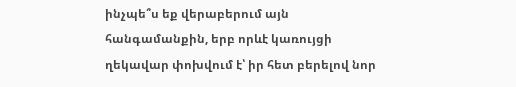ինչպե՞ս եք վերաբերում այն հանգամանքին, երբ որևէ կառույցի ղեկավար փոխվում է՝ իր հետ բերելով նոր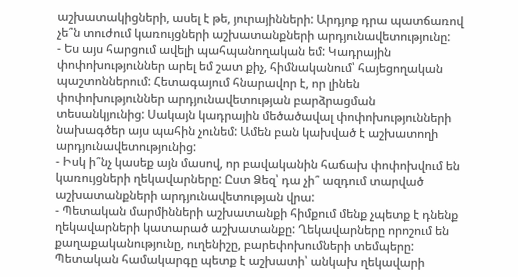աշխատակիցների, ասել է թե, յուրայինների: Արդյոք դրա պատճառով չե՞ն տուժում կառույցների աշխատանքների արդյունավետությունը:
- Ես այս հարցում ավելի պահպանողական եմ: Կադրային փոփոխություններ արել եմ շատ քիչ, հիմնականում՝ հայեցողական պաշտոններում: Հետագայում հնարավոր է, որ լինեն փոփոխություններ արդյունավետության բարձրացման տեսանկյունից: Սակայն կադրային մեծածավալ փոփոխությունների նախագծեր այս պահին չունեմ: Ամեն բան կախված է աշխատողի արդյունավետությունից:
- Իսկ ի՞նչ կասեք այն մասով, որ բավականին հաճախ փոփոխվում են կառույցների ղեկավարները: Ըստ Ձեզ՝ դա չի՞ ազդում տարված աշխատանքների արդյունավետության վրա:
- Պետական մարմինների աշխատանքի հիմքում մենք չպետք է դնենք ղեկավարների կատարած աշխատանքը: Ղեկավարները որոշում են քաղաքականությունը, ուղենիշը, բարեփոխումների տեմպերը: Պետական համակարգը պետք է աշխատի՝ անկախ ղեկավարի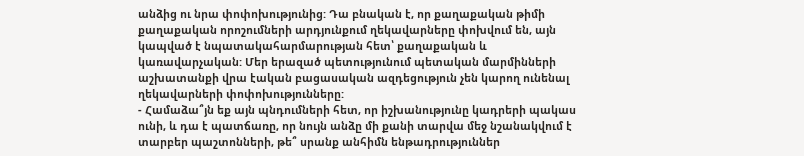անձից ու նրա փոփոխությունից: Դա բնական է, որ քաղաքական թիմի քաղաքական որոշումների արդյունքում ղեկավարները փոխվում են, այն կապված է նպատակահարմարության հետ՝ քաղաքական և կառավարչական: Մեր երազած պետությունում պետական մարմինների աշխատանքի վրա էական բացասական ազդեցություն չեն կարող ունենալ ղեկավարների փոփոխությունները:
- Համաձա՞յն եք այն պնդումների հետ, որ իշխանությունը կադրերի պակաս ունի, և դա է պատճառը, որ նույն անձը մի քանի տարվա մեջ նշանակվում է տարբեր պաշտոնների, թե՞ սրանք անհիմն ենթադրություններ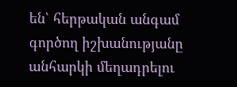են՝ հերթական անգամ գործող իշխանությանը անհարկի մեղադրելու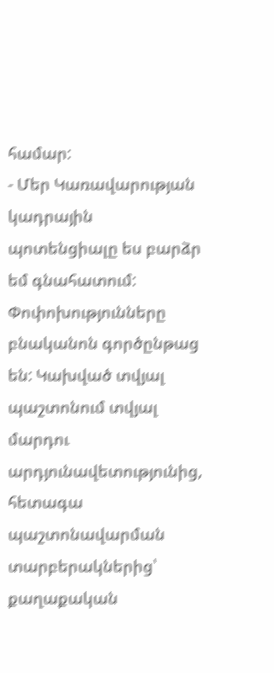համար:
- Մեր Կառավարության կադրային պոտենցիալը ես բարձր եմ գնահատում: Փոփոխությունները բնականոն գործընթաց են: Կախված տվյալ պաշտոնում տվյալ մարդու արդյունավետությունից, հետագա պաշտոնավարման տարբերակներից՝ քաղաքական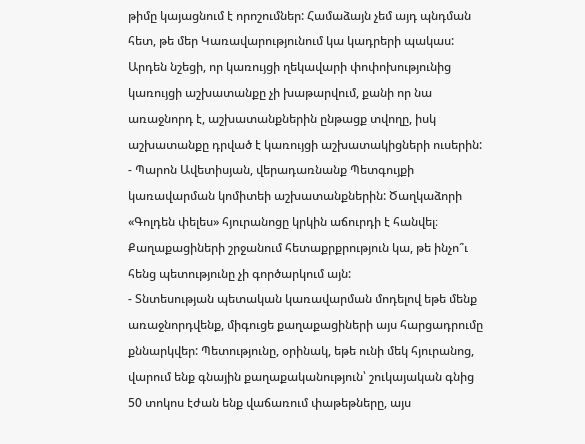թիմը կայացնում է որոշումներ: Համաձայն չեմ այդ պնդման հետ, թե մեր Կառավարությունում կա կադրերի պակաս: Արդեն նշեցի, որ կառույցի ղեկավարի փոփոխությունից կառույցի աշխատանքը չի խաթարվում, քանի որ նա առաջնորդ է, աշխատանքներին ընթացք տվողը, իսկ աշխատանքը դրված է կառույցի աշխատակիցների ուսերին:
- Պարոն Ավետիսյան, վերադառնանք Պետգույքի կառավարման կոմիտեի աշխատանքներին: Ծաղկաձորի «Գոլդեն փելես» հյուրանոցը կրկին աճուրդի է հանվել։ Քաղաքացիների շրջանում հետաքրքրություն կա, թե ինչո՞ւ հենց պետությունը չի գործարկում այն:
- Տնտեսության պետական կառավարման մոդելով եթե մենք առաջնորդվենք, միգուցե քաղաքացիների այս հարցադրումը քննարկվեր: Պետությունը, օրինակ, եթե ունի մեկ հյուրանոց, վարում ենք գնային քաղաքականություն՝ շուկայական գնից 50 տոկոս էժան ենք վաճառում փաթեթները, այս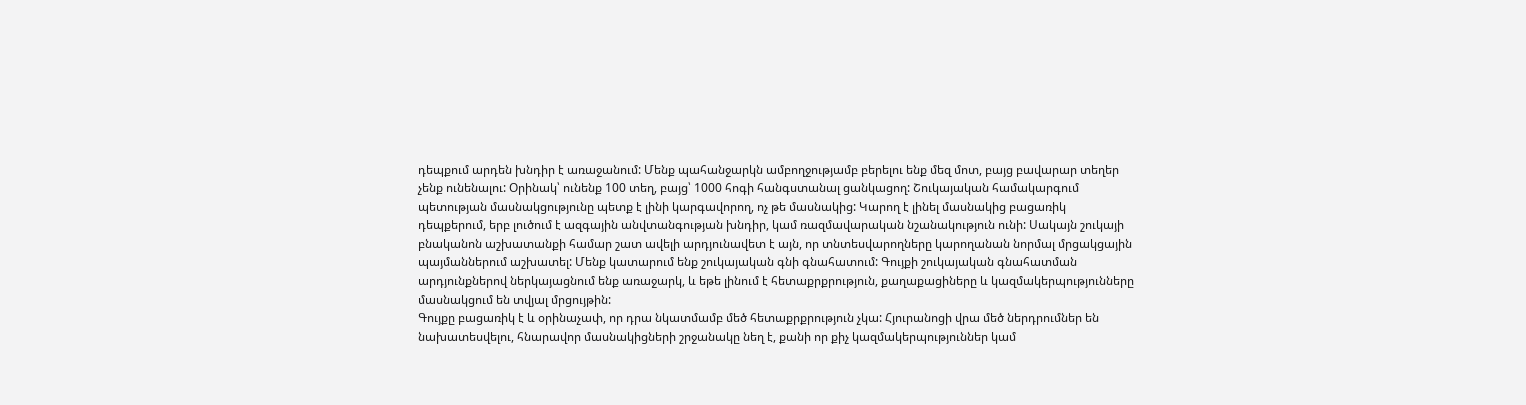դեպքում արդեն խնդիր է առաջանում: Մենք պահանջարկն ամբողջությամբ բերելու ենք մեզ մոտ, բայց բավարար տեղեր չենք ունենալու: Օրինակ՝ ունենք 100 տեղ, բայց՝ 1000 հոգի հանգստանալ ցանկացող: Շուկայական համակարգում պետության մասնակցությունը պետք է լինի կարգավորող, ոչ թե մասնակից: Կարող է լինել մասնակից բացառիկ դեպքերում, երբ լուծում է ազգային անվտանգության խնդիր, կամ ռազմավարական նշանակություն ունի: Սակայն շուկայի բնականոն աշխատանքի համար շատ ավելի արդյունավետ է այն, որ տնտեսվարողները կարողանան նորմալ մրցակցային պայմաններում աշխատել: Մենք կատարում ենք շուկայական գնի գնահատում: Գույքի շուկայական գնահատման արդյունքներով ներկայացնում ենք առաջարկ, և եթե լինում է հետաքրքրություն, քաղաքացիները և կազմակերպությունները մասնակցում են տվյալ մրցույթին:
Գույքը բացառիկ է և օրինաչափ, որ դրա նկատմամբ մեծ հետաքրքրություն չկա: Հյուրանոցի վրա մեծ ներդրումներ են նախատեսվելու, հնարավոր մասնակիցների շրջանակը նեղ է, քանի որ քիչ կազմակերպություններ կամ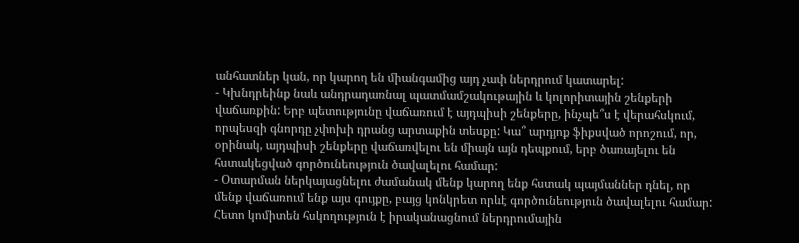անհատներ կան, որ կարող են միանգամից այդ չափ ներդրում կատարել:
- Կխնդրեինք նաև անդրադառնալ պատմամշակութային և կոլորիտային շենքերի վաճառքին: Երբ պետությունը վաճառում է այդպիսի շենքերը, ինչպե՞ս է վերահսկում, որպեսզի գնորդը չփոխի դրանց արտաքին տեսքը: Կա՞ արդյոք ֆիքսված որոշում, որ, օրինակ, այդպիսի շենքերը վաճառվելու են միայն այն դեպքում, երբ ծառայելու են հստակեցված գործունեություն ծավալելու համար:
- Օտարման ներկայացնելու ժամանակ մենք կարող ենք հստակ պայմաններ դնել, որ մենք վաճառում ենք այս գույքը, բայց կոնկրետ որևէ գործունեություն ծավալելու համար: Հետո կոմիտեն հսկողություն է իրականացնում ներդրումային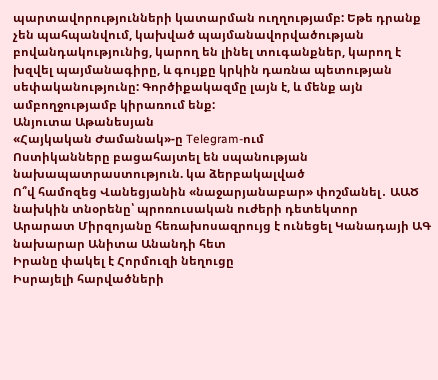պարտավորությունների կատարման ուղղությամբ: Եթե դրանք չեն պահպանվում, կախված պայմանավորվածության բովանդակությունից, կարող են լինել տուգանքներ, կարող է խզվել պայմանագիրը, և գույքը կրկին դառնա պետության սեփականությունը: Գործիքակազմը լայն է, և մենք այն ամբողջությամբ կիրառում ենք:
Անյուտա Աթանեսյան
«Հայկական Ժամանակ»-ը Telegram-ում
Ոստիկանները բացահայտել են սպանության նախապատրաստություն. կա ձերբակալված
Ո՞վ համոզեց Վանեցյանին «նաջարյանաբար» փոշմանել․ ԱԱԾ նախկին տնօրենը՝ պրոռուսական ուժերի դետեկտոր
Արարատ Միրզոյանը հեռախոսազրույց է ունեցել Կանադայի ԱԳ նախարար Անիտա Անանդի հետ
Իրանը փակել է Հորմուզի նեղուցը
Իսրայելի հարվածների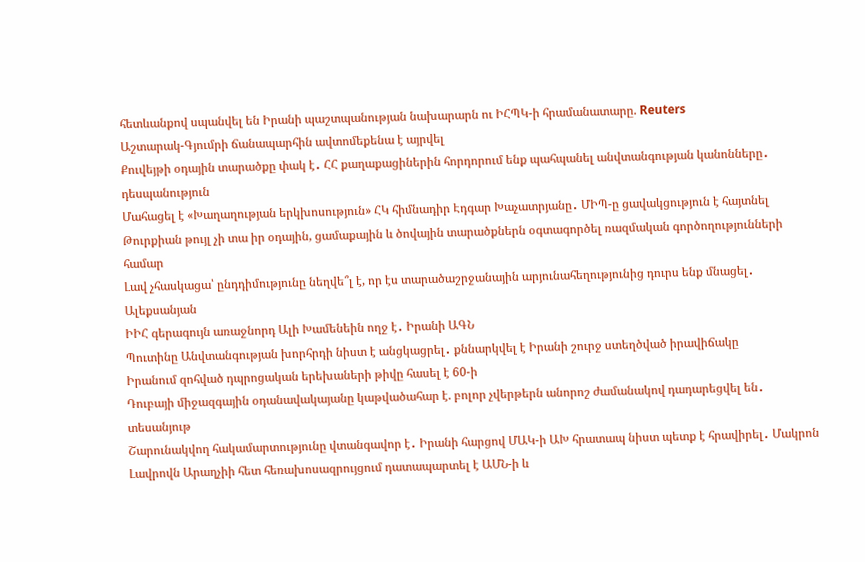հետևանքով սպանվել են Իրանի պաշտպանության նախարարն ու ԻՀՊԿ-ի հրամանատարը. Reuters
Աշտարակ-Գյումրի ճանապարհին ավտոմեքենա է այրվել
Քուվեյթի օդային տարածքը փակ է․ ՀՀ քաղաքացիներին հորդորում ենք պահպանել անվտանգության կանոնները․ դեսպանություն
Մահացել է «Խաղաղության երկխոսություն» ՀԿ հիմնադիր Էդգար Խաչատրյանը․ ՄԻՊ-ը ցավակցություն է հայտնել
Թուրքիան թույլ չի տա իր օդային, ցամաքային և ծովային տարածքներն օգտագործել ռազմական գործողությունների համար
Լավ չհասկացա՝ ընդդիմությունը նեղվե՞լ է, որ էս տարածաշրջանային արյունահեղությունից դուրս ենք մնացել․ Ալեքսանյան
ԻԻՀ գերագույն առաջնորդ Ալի Խամենեին ողջ է․ Իրանի ԱԳՆ
Պուտինը Անվտանգության խորհրդի նիստ է անցկացրել․ քննարկվել է Իրանի շուրջ ստեղծված իրավիճակը
Իրանում զոհված դպրոցական երեխաների թիվը հասել է 60-ի
Դուբայի միջազգային օդանավակայանը կաթվածահար է. բոլոր չվերթերն անորոշ ժամանակով դադարեցվել են․ տեսանյութ
Շարունակվող հակամարտությունը վտանգավոր է․ Իրանի հարցով ՄԱԿ-ի ԱԽ հրատապ նիստ պետք է հրավիրել․ Մակրոն
Լավրովն Արաղչիի հետ հեռախոսազրույցում դատապարտել է ԱՄՆ-ի և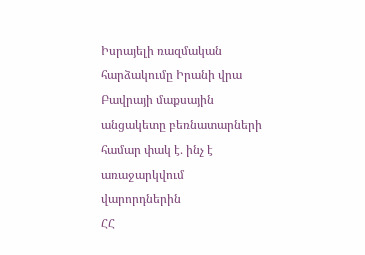Իսրայելի ռազմական հարձակումը Իրանի վրա
Բավրայի մաքսային անցակետը բեռնատարների համար փակ է․ ինչ է առաջարկվում վարորդներին
ՀՀ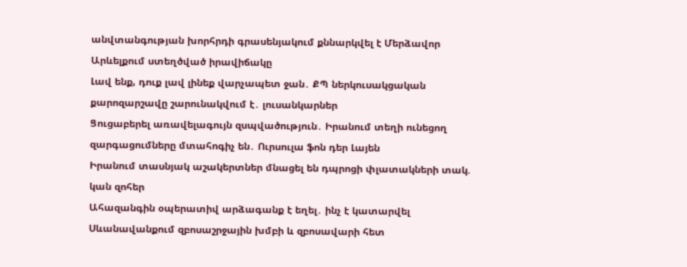անվտանգության խորհրդի գրասենյակում քննարկվել է Մերձավոր Արևելքում ստեղծված իրավիճակը
Լավ ենք, դուք լավ լինեք վարչապետ ջան․ ՔՊ ներկուսակցական քարոզարշավը շարունակվում է․ լուսանկարներ
Ցուցաբերել առավելագույն զսպվածություն․ Իրանում տեղի ունեցող զարգացումները մտահոգիչ են․ Ուրսուլա ֆոն դեր Լայեն
Իրանում տասնյակ աշակերտներ մնացել են դպրոցի փլատակների տակ. կան զոհեր
Ահազանգին օպերատիվ արձագանք է եղել․ ինչ է կատարվել Սևանավանքում զբոսաշրջային խմբի և զբոսավարի հետ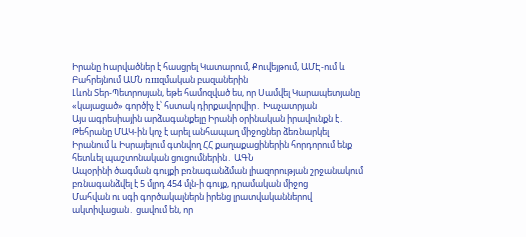Իրանը hարվածներ է հասցրել Կատարում, Քուվեյթում, ԱՄԷ-ում և Բահրեյնում ԱՄՆ ռшզմական բազաներին
Լևոն Տեր-Պետրոսյան, եթե համոզված ես, որ Սամվել Կարապետյանը «կայացած» գործիչ է՝ հստակ դիրքավորվիր․ Խաչատրյան
Այս ագրեսիային արձագանքելը Իրանի օրինական իրավունքն է․ Թեհրանը ՄԱԿ-ին կոչ է արել անհապաղ միջոցներ ձեռնարկել
Իրանում և Իսրայելում գտնվող ՀՀ քաղաքացիներին հորդորում ենք հետևել պաշտոնական ցուցումներին․ ԱԳՆ
Ապօրինի ծագման գույքի բռնագանձման լիազորության շրջանակում բռնագանձվել է 5 մլրդ 454 մլն-ի գույք, դրամական միջոց
Մահվան ու սգի գործակալներն իրենց լրատվականներով ակտիվացան․ ցավում են, որ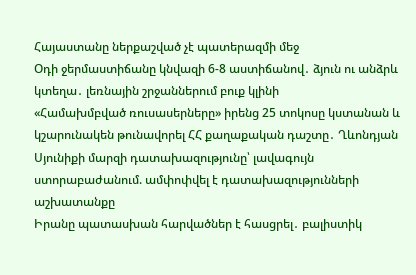Հայաստանը ներքաշված չէ պատերազմի մեջ
Օդի ջերմաստիճանը կնվազի 6-8 աստիճանով․ ձյուն ու անձրև կտեղա․ լեռնային շրջաններում բուք կլինի
«Համախմբված ռուսասերները» իրենց 25 տոկոսը կստանան և կշարունակեն թունավորել ՀՀ քաղաքական դաշտը․ Ղևոնդյան
Սյունիքի մարզի դատախազությունը՝ լավագույն ստորաբաժանում. ամփոփվել է դատախազությունների աշխատանքը
Իրանը պատասխան հարվածներ է հասցրել․ բալիստիկ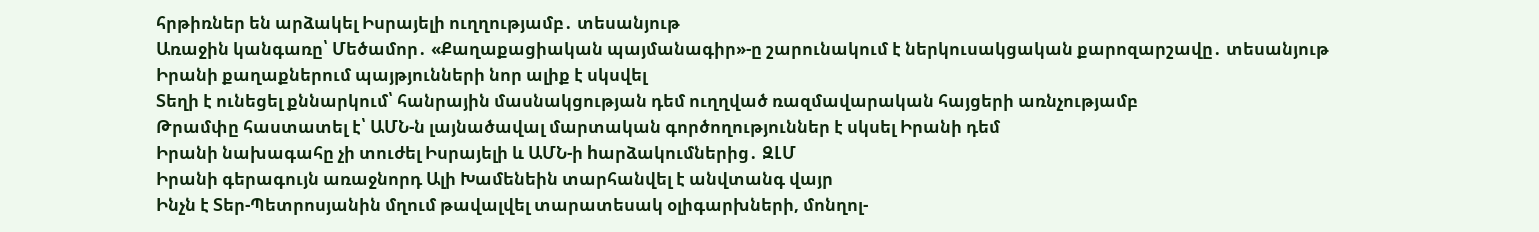հրթիռներ են արձակել Իսրայելի ուղղությամբ․ տեսանյութ
Առաջին կանգառը՝ Մեծամոր․ «Քաղաքացիական պայմանագիր»-ը շարունակում է ներկուսակցական քարոզարշավը․ տեսանյութ
Իրանի քաղաքներում պայթյունների նոր ալիք է սկսվել
Տեղի է ունեցել քննարկում՝ հանրային մասնակցության դեմ ուղղված ռազմավարական հայցերի առնչությամբ
Թրամփը հաստատել է՝ ԱՄՆ-ն լայնածավալ մարտական գործողություններ է սկսել Իրանի դեմ
Իրանի նախագահը չի տուժել Իսրայելի և ԱՄՆ-ի hարձակումներից․ ԶԼՄ
Իրանի գերագույն առաջնորդ Ալի Խամենեին տարհանվել է անվտանգ վայր
Ինչն է Տեր-Պետրոսյանին մղում թավալվել տարատեսակ օլիգարխների, մոնղոլ-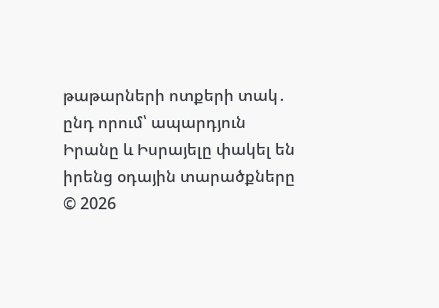թաթարների ոտքերի տակ․ ընդ որում՝ ապարդյուն
Իրանը և Իսրայելը փակել են իրենց օդային տարածքները
© 2026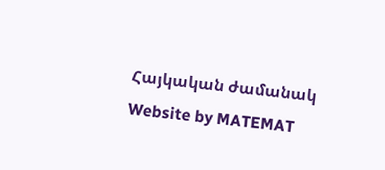Հայկական ժամանակ
Website by MATEMAT